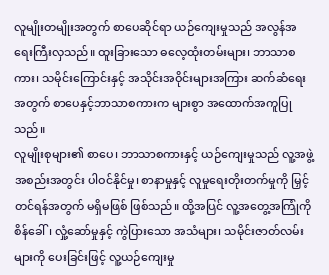လူမျိုးတမျိုးအတွက် စာပေဆိုင်ရာ ယဉ်ကျေးမှုသည် အလွန်အရေးကြီးလှသည်။ ထူးခြားသော ဓလေ့ထုံးတမ်းများ၊ ဘာသာစကား၊ သမိုင်းကြောင်းနှင့် အသိုင်းအဝိုင်းများအကြား ဆက်ဆံရေးအတွက် စာပေနှင့်ဘာသာစကားက များစွာ အထောက်အကူပြုသည်။
လူမျိုးစုများ၏ စာပေ၊ ဘာသာစကားနှင့် ယဉ်ကျေးမှုသည် လူ့အဖွဲ့အစည်းအတွင်း ပါဝင်နိုင်မှု၊ စာနာမှုနှင့် လူမှုရေးတိုးတက်မှုကို မြှင့်တင်ရန်အတွက် မရှိမဖြစ် ဖြစ်သည်။ ထို့အပြင် လူ့အတွေ့အကြုံကို စိန်ခေါ်၊ လှုံ့ဆော်မှုနှင့် ကွဲပြားသော အသံများ၊ သမိုင်းဇာတ်လမ်းများကို ပေးခြင်းဖြင့် လူ့ယဉ်ကျေးမှု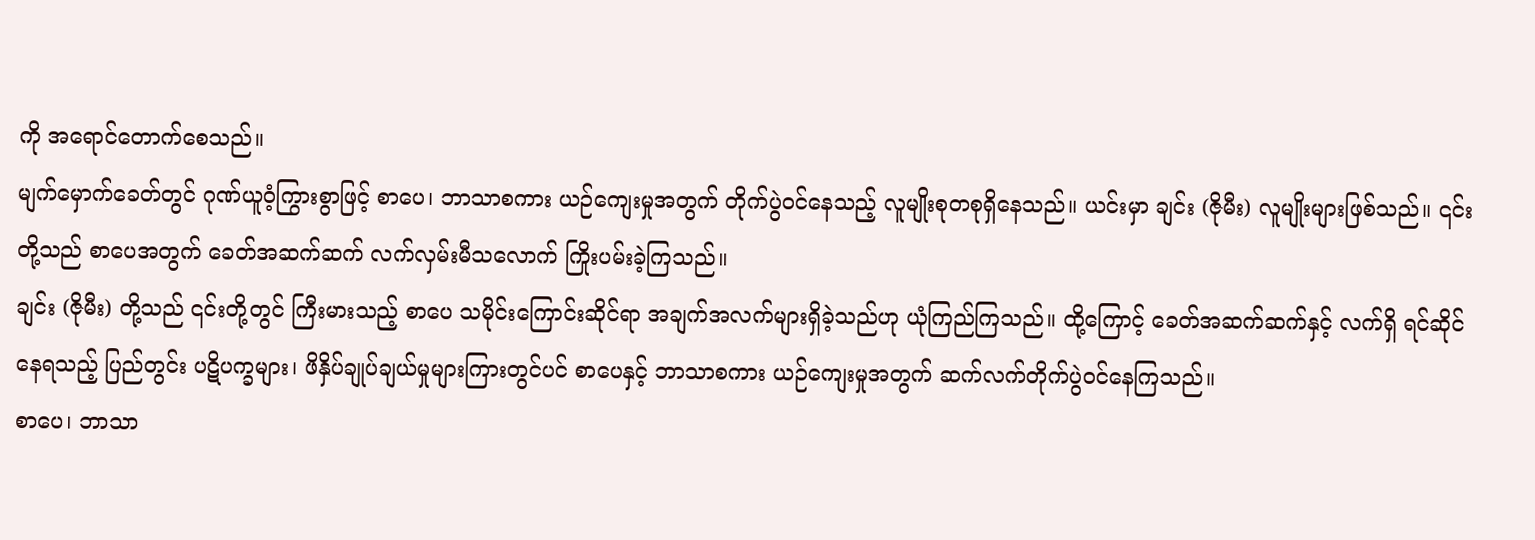ကို အရောင်တောက်စေသည်။
မျက်မှောက်ခေတ်တွင် ဂုဏ်ယူဝံ့ကြွားစွာဖြင့် စာပေ၊ ဘာသာစကား ယဉ်ကျေးမှုအတွက် တိုက်ပွဲဝင်နေသည့် လူမျိုးစုတစုရှိနေသည်။ ယင်းမှာ ချင်း (ဇိုမီး) လူမျိုးများဖြစ်သည်။ ၎င်းတို့သည် စာပေအတွက် ခေတ်အဆက်ဆက် လက်လှမ်းမီသလောက် ကြိုးပမ်းခဲ့ကြသည်။
ချင်း (ဇိုမီး) တို့သည် ၎င်းတို့တွင် ကြီးမားသည့် စာပေ သမိုင်းကြောင်းဆိုင်ရာ အချက်အလက်များရှိခဲ့သည်ဟု ယုံကြည်ကြသည်။ ထို့ကြောင့် ခေတ်အဆက်ဆက်နှင့် လက်ရှိ ရင်ဆိုင်နေရသည့် ပြည်တွင်း ပဋိပက္ခများ၊ ဖိနှိပ်ချုပ်ချယ်မှုများကြားတွင်ပင် စာပေနှင့် ဘာသာစကား ယဉ်ကျေးမှုအတွက် ဆက်လက်တိုက်ပွဲဝင်နေကြသည်။
စာပေ၊ ဘာသာ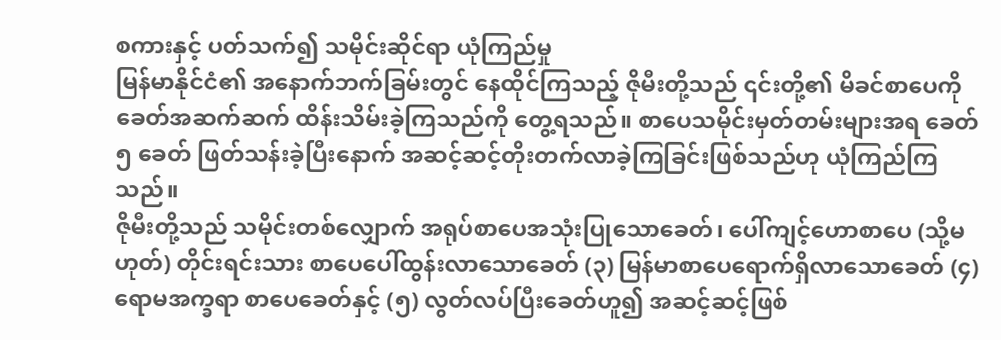စကားနှင့် ပတ်သက်၍ သမိုင်းဆိုင်ရာ ယုံကြည်မှု
မြန်မာနိုင်ငံ၏ အနောက်ဘက်ခြမ်းတွင် နေထိုင်ကြသည့် ဇိုမီးတို့သည် ၎င်းတို့၏ မိခင်စာပေကို ခေတ်အဆက်ဆက် ထိန်းသိမ်းခဲ့ကြသည်ကို တွေ့ရသည်။ စာပေသမိုင်းမှတ်တမ်းများအရ ခေတ် ၅ ခေတ် ဖြတ်သန်းခဲ့ပြီးနောက် အဆင့်ဆင့်တိုးတက်လာခဲ့ကြခြင်းဖြစ်သည်ဟု ယုံကြည်ကြသည်။
ဇိုမီးတို့သည် သမိုင်းတစ်လျှောက် အရုပ်စာပေအသုံးပြုသောခေတ်၊ ပေါ်ကျင့်ဟောစာပေ (သို့မဟုတ်) တိုင်းရင်းသား စာပေပေါ်ထွန်းလာသောခေတ် (၃) မြန်မာစာပေရောက်ရှိလာသောခေတ် (၄) ရောမအက္ခရာ စာပေခေတ်နှင့် (၅) လွတ်လပ်ပြီးခေတ်ဟူ၍ အဆင့်ဆင့်ဖြစ်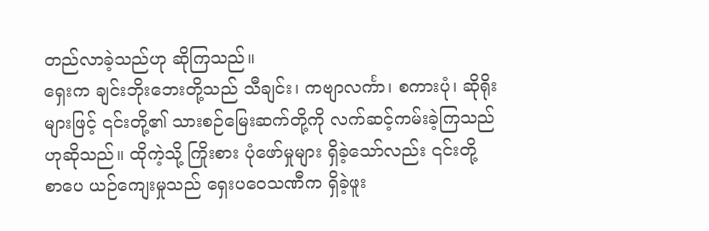တည်လာခဲ့သည်ဟု ဆိုကြသည်။
ရှေးက ချင်းဘိုးဘေးတို့သည် သီချင်း၊ ကဗျာလင်္ကာ၊ စကားပုံ၊ ဆိုရိုးများဖြင့် ၎င်းတို့၏ သားစဉ်မြေးဆက်တို့ကို လက်ဆင့်ကမ်းခဲ့ကြသည်ဟုဆိုသည်။ ထိုကဲ့သို့ ကြိုးစား ပုံဖော်မှုများ ရှိခဲ့သော်လည်း ၎င်းတို့ စာပေ ယဉ်ကျေးမှုသည် ရှေးပဝေသဏီက ရှိခဲ့ဖူး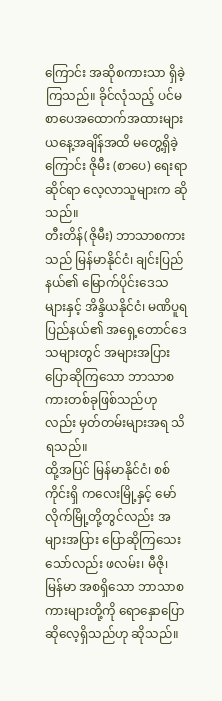ကြောင်း အဆိုစကားသာ ရှိခဲ့ကြသည်။ ခိုင်လုံသည့် ပင်မ စာပေအထောက်အထားများ ယနေ့အချိန်အထိ မတွေ့ရှိခဲ့ကြောင်း ဇိုမီး (စာပေ) ရေးရာဆိုင်ရာ လေ့လာသူများက ဆိုသည်။
တီးတိန်(ဇိုမီး) ဘာသာစကားသည် မြန်မာနိုင်ငံ၊ ချင်းပြည်နယ်၏ မြောက်ပိုင်းဒေသများနှင့် အိန္ဒိယနိုင်ငံ၊ မဏိပူရပြည်နယ်၏ အရှေ့တောင်ဒေသများတွင် အများအပြားပြောဆိုကြသော ဘာသာစကားတစ်ခုဖြစ်သည်ဟုလည်း မှတ်တမ်းများအရ သိရသည်။
ထို့အပြင် မြန်မာနိုင်ငံ၊ စစ်ကိုင်းရှိ ကလေးမြို့နှင့် မော်လိုက်မြို့တို့တွင်လည်း အများအပြား ပြောဆိုကြသေးသော်လည်း ဖလမ်း၊ မီဇို၊ မြန်မာ အစရှိသော ဘာသာစကားများတို့ကို ရောနှောပြောဆိုလေ့ရှိသည်ဟု ဆိုသည်။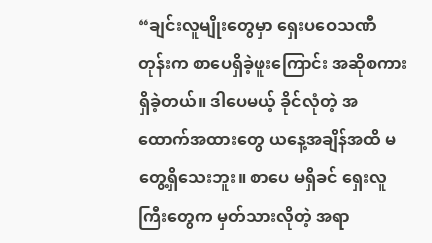“ချင်းလူမျိုးတွေမှာ ရှေးပဝေသဏီတုန်းက စာပေရှိခဲ့ဖူးကြောင်း အဆိုစကားရှိခဲ့တယ်။ ဒါပေမယ့် ခိုင်လုံတဲ့ အထောက်အထားတွေ ယနေ့အချိန်အထိ မတွေ့ရှိသေးဘူး။ စာပေ မရှိခင် ရှေးလူကြီးတွေက မှတ်သားလိုတဲ့ အရာ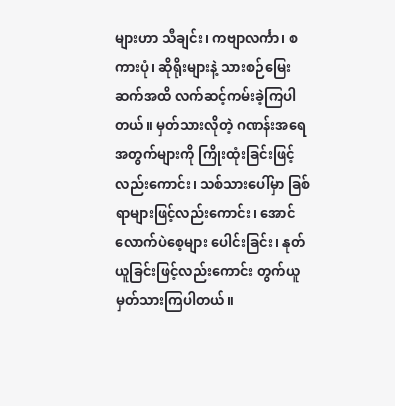များဟာ သီချင်း၊ ကဗျာလင်္ကာ၊ စကားပုံ၊ ဆိုရိုးများနဲ့ သားစဉ်မြေးဆက်အထိ လက်ဆင့်ကမ်းခဲ့ကြပါတယ်။ မှတ်သားလိုတဲ့ ဂဏန်းအရေအတွက်များကို ကြိုးထုံးခြင်းဖြင့်လည်းကောင်း၊ သစ်သားပေါ်မှာ ခြစ်ရာများဖြင့်လည်းကောင်း၊ အောင်လောက်ပဲစေ့များ ပေါင်းခြင်း၊ နုတ်ယူခြင်းဖြင့်လည်းကောင်း တွက်ယူမှတ်သားကြပါတယ်။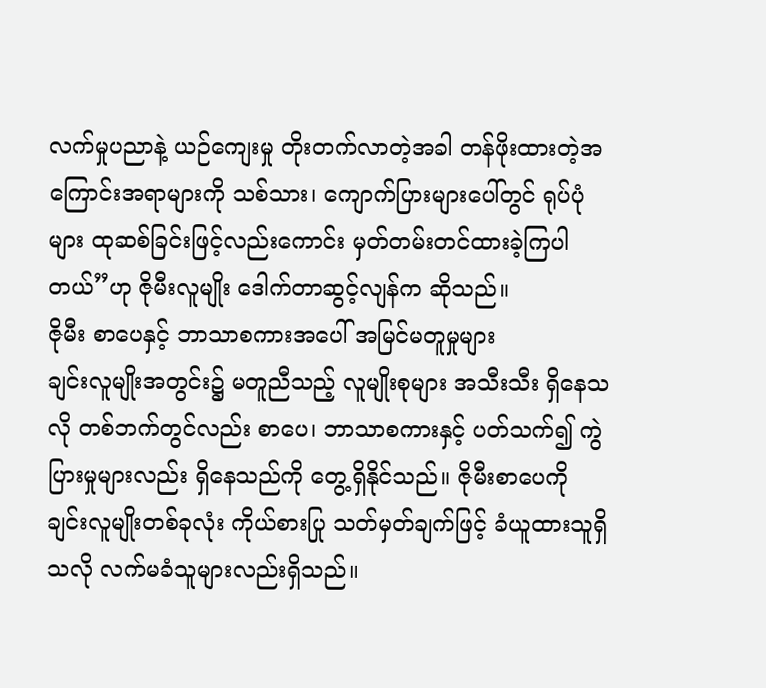လက်မှုပညာနဲ့ ယဉ်ကျေးမှု တိုးတက်လာတဲ့အခါ တန်ဖိုးထားတဲ့အကြောင်းအရာများကို သစ်သား၊ ကျောက်ပြားများပေါ်တွင် ရုပ်ပုံများ ထုဆစ်ခြင်းဖြင့်လည်းကောင်း မှတ်တမ်းတင်ထားခဲ့ကြပါတယ်”ဟု ဇိုမီးလူမျိုး ဒေါက်တာဆွင့်လျန်က ဆိုသည်။
ဇိုမီး စာပေနှင့် ဘာသာစကားအပေါ် အမြင်မတူမှုများ
ချင်းလူမျိုးအတွင်း၌ မတူညီသည့် လူမျိုးစုများ အသီးသီး ရှိနေသလို တစ်ဘက်တွင်လည်း စာပေ၊ ဘာသာစကားနှင့် ပတ်သက်၍ ကွဲပြားမှုများလည်း ရှိနေသည်ကို တွေ့ရှိနိုင်သည်။ ဇိုမီးစာပေကို ချင်းလူမျိုးတစ်ခုလုံး ကိုယ်စားပြု သတ်မှတ်ချက်ဖြင့် ခံယူထားသူရှိသလို လက်မခံသူများလည်းရှိသည်။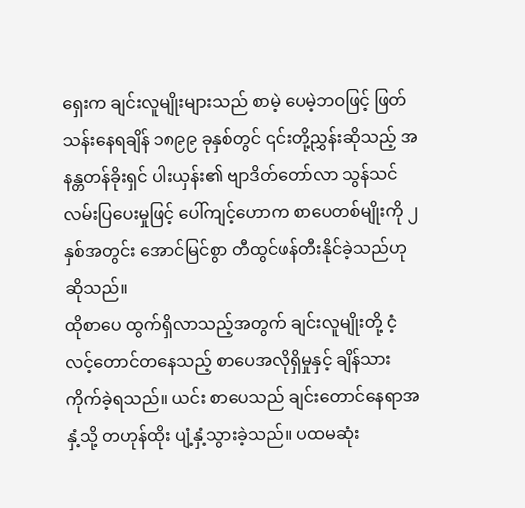ရှေးက ချင်းလူမျိုးများသည် စာမဲ့ ပေမဲ့ဘဝဖြင့် ဖြတ်သန်းနေရချိန် ၁၈၉၉ ခုနှစ်တွင် ၎င်းတို့ညွှန်းဆိုသည့် အနန္တတန်ခိုးရှင် ပါးယှန်း၏ ဗျာဒိတ်တော်လာ သွန်သင်လမ်းပြပေးမှုဖြင့် ပေါ်ကျင့်ဟောက စာပေတစ်မျိုးကို ၂ နှစ်အတွင်း အောင်မြင်စွာ တီထွင်ဖန်တီးနိုင်ခဲ့သည်ဟု ဆိုသည်။
ထိုစာပေ ထွက်ရှိလာသည့်အတွက် ချင်းလူမျိုးတို့ ငံ့လင့်တောင်တနေသည့် စာပေအလိုရှိမှုနှင့် ချိန်သားကိုက်ခဲ့ရသည်။ ယင်း စာပေသည် ချင်းတောင်နေရာအနှံ့သို့ တဟုန်ထိုး ပျံ့နှံ့သွားခဲ့သည်။ ပထမဆုံး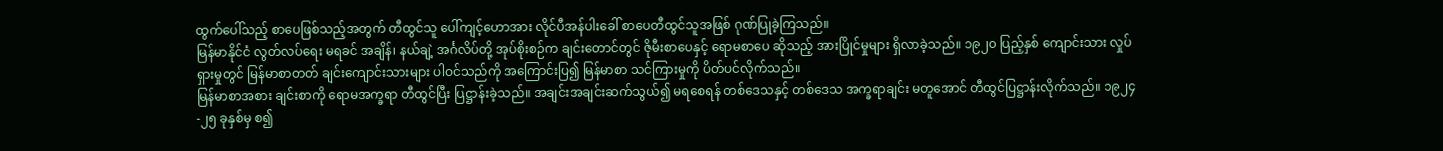ထွက်ပေါ်သည့် စာပေဖြစ်သည့်အတွက် တီထွင်သူ ပေါ်ကျင့်ဟောအား လိုင်ပီအန်ပါးခေါ် စာပေတီထွင်သူအဖြစ် ဂုဏ်ပြုခဲ့ကြသည်။
မြန်မာနိုင်ငံ လွတ်လပ်ရေး မရခင် အချိန်၊ နယ်ချဲ့ အင်္ဂလိပ်တို့ အုပ်စိုးစဉ်က ချင်းတောင်တွင် ဇိုမီးစာပေနှင့် ရောမစာပေ ဆိုသည့် အားပြိုင်မှုများ ရှိလာခဲ့သည်။ ၁၉၂၀ ပြည့်နှစ် ကျောင်းသား လှုပ်ရှားမှုတွင် မြန်မာစာတတ် ချင်းကျောင်းသားများ ပါဝင်သည်ကို အကြောင်းပြ၍ မြန်မာစာ သင်ကြားမှုကို ပိတ်ပင်လိုက်သည်။
မြန်မာစာအစား ချင်းစာကို ရောမအက္ခရာ တီထွင်ပြီး ပြဋ္ဌာန်းခဲ့သည်။ အချင်းအချင်းဆက်သွယ်၍ မရစေရန် တစ်ဒေသနှင့် တစ်ဒေသ အက္ခရာချင်း မတူအောင် တီထွင်ပြဋ္ဌာန်းလိုက်သည်။ ၁၉၂၄-၂၅ ခုနှစ်မှ စ၍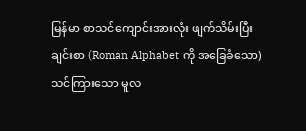မြန်မာ စာသင်ကျောင်းအားလုံး ဖျက်သိမ်းပြီး ချင်းစာ (Roman Alphabet ကို အခြေခံသော) သင်ကြားသော မူလ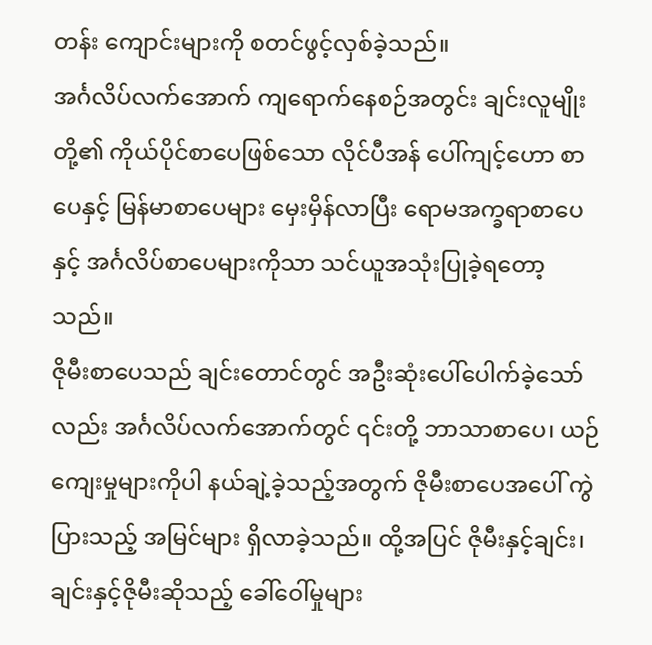တန်း ကျောင်းများကို စတင်ဖွင့်လှစ်ခဲ့သည်။
အင်္ဂလိပ်လက်အောက် ကျရောက်နေစဉ်အတွင်း ချင်းလူမျိုးတို့၏ ကိုယ်ပိုင်စာပေဖြစ်သော လိုင်ပီအန် ပေါ်ကျင့်ဟော စာပေနှင့် မြန်မာစာပေများ မှေးမှိန်လာပြီး ရောမအက္ခရာစာပေနှင့် အင်္ဂလိပ်စာပေများကိုသာ သင်ယူအသုံးပြုခဲ့ရတော့သည်။
ဇိုမီးစာပေသည် ချင်းတောင်တွင် အဦးဆုံးပေါ်ပေါက်ခဲ့သော်လည်း အင်္ဂလိပ်လက်အောက်တွင် ၎င်းတို့ ဘာသာစာပေ၊ ယဉ်ကျေးမှုများကိုပါ နယ်ချဲ့ခဲ့သည့်အတွက် ဇိုမီးစာပေအပေါ် ကွဲပြားသည့် အမြင်များ ရှိလာခဲ့သည်။ ထို့အပြင် ဇိုမီးနှင့်ချင်း၊ ချင်းနှင့်ဇိုမီးဆိုသည့် ခေါ်ဝေါ်မှုများ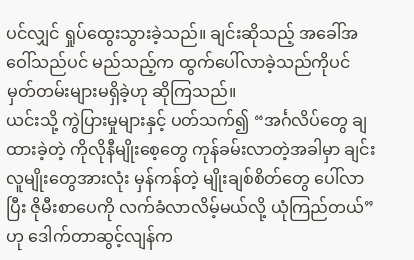ပင်လျှင် ရှုပ်ထွေးသွားခဲ့သည်။ ချင်းဆိုသည့် အခေါ်အဝေါ်သည်ပင် မည်သည့်က ထွက်ပေါ်လာခဲ့သည်ကိုပင် မှတ်တမ်းများမရှိခဲ့ဟု ဆိုကြသည်။
ယင်းသို့ ကွဲပြားမှုများနှင့် ပတ်သက်၍ “အင်္ဂလိပ်တွေ ချထားခဲ့တဲ့ ကိုလိုနီမျိုးစေ့တွေ ကုန်ခမ်းလာတဲ့အခါမှာ ချင်းလူမျိုးတွေအားလုံး မှန်ကန်တဲ့ မျိုးချစ်စိတ်တွေ ပေါ်လာပြီး ဇိုမီးစာပေကို လက်ခံလာလိမ့်မယ်လို့ ယုံကြည်တယ်”ဟု ဒေါက်တာဆွင့်လျန်က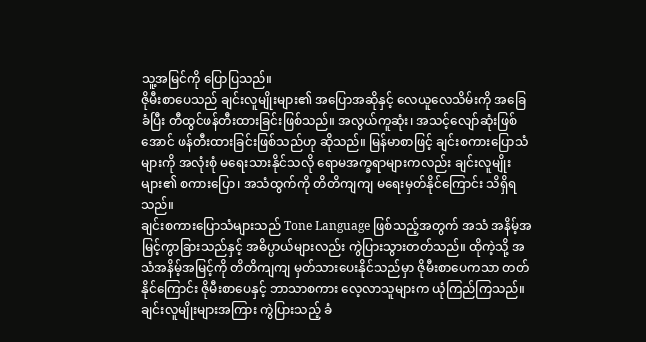သူ့အမြင်ကို ပြောပြသည်။
ဇိုမီးစာပေသည် ချင်းလူမျိုးများ၏ အပြောအဆိုနှင့် လေယူလေသိမ်းကို အခြေခံပြီး တီထွင်ဖန်တီးထားခြင်းဖြစ်သည်။ အလွယ်ကူဆုံး၊ အသင့်လျော်ဆုံးဖြစ်အောင် ဖန်တီးထားခြင်းဖြစ်သည်ဟု ဆိုသည်။ မြန်မာစာဖြင့် ချင်းစကားပြောသံများကို အလုံးစုံ မရေးသားနိုင်သလို ရောမအက္ခရာများကလည်း ချင်းလူမျိုးများ၏ စကားပြော၊ အသံထွက်ကို တိတိကျကျ မရေးမှတ်နိုင်ကြောင်း သိရှိရသည်။
ချင်းစကားပြောသံများသည် Tone Language ဖြစ်သည့်အတွက် အသံ အနိမ့်အမြင့်ကွာခြားသည်နှင့် အဓိပ္ပာယ်များလည်း ကွဲပြားသွားတတ်သည်။ ထိုကဲ့သို့ အသံအနိမ့်အမြင့်ကို တိတိကျကျ မှတ်သားပေးနိုင်သည်မှာ ဇိုမီးစာပေကသာ တတ်နိုင်ကြောင်း ဇိုမီးစာပေနှင့် ဘာသာစကား လေ့လာသူများက ယုံကြည်ကြသည်။
ချင်းလူမျိုးများအကြား ကွဲပြားသည့် ခံ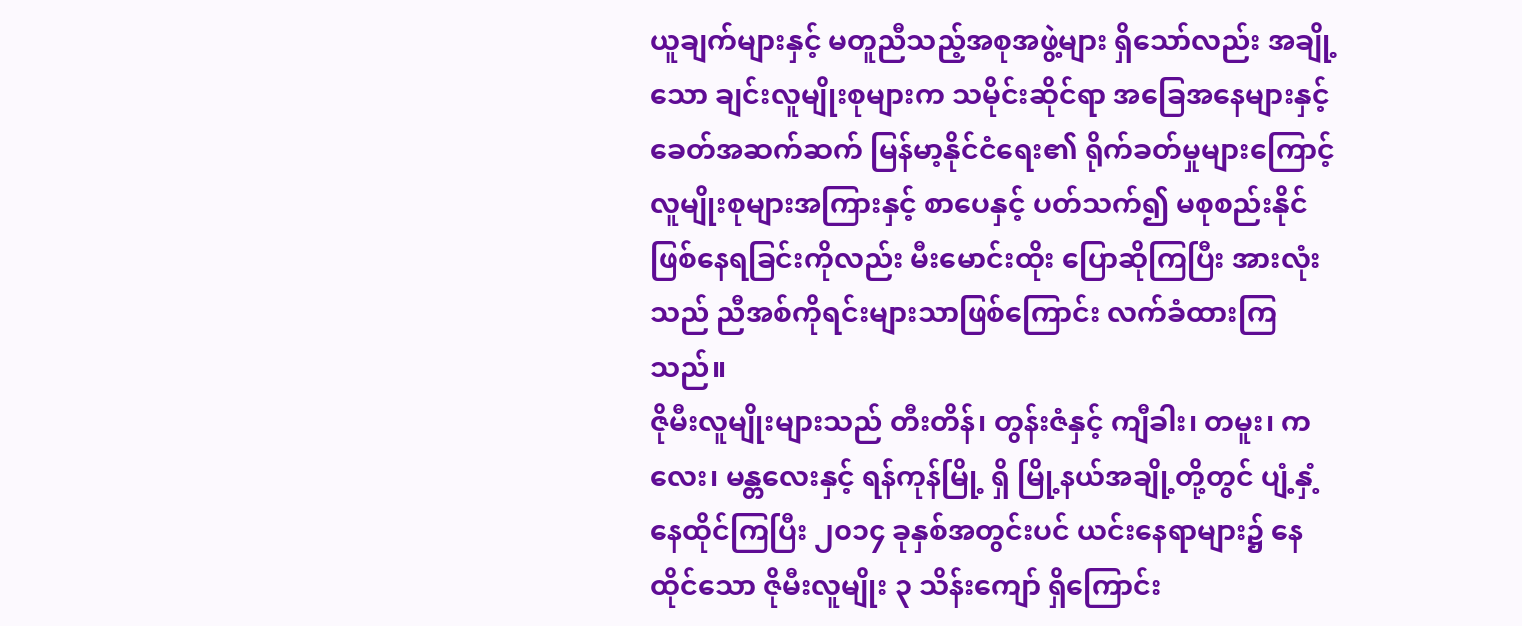ယူချက်များနှင့် မတူညီသည့်အစုအဖွဲ့များ ရှိသော်လည်း အချို့သော ချင်းလူမျိုးစုများက သမိုင်းဆိုင်ရာ အခြေအနေများနှင့် ခေတ်အဆက်ဆက် မြန်မာ့နိုင်ငံရေး၏ ရိုက်ခတ်မှုများကြောင့် လူမျိုးစုများအကြားနှင့် စာပေနှင့် ပတ်သက်၍ မစုစည်းနိုင် ဖြစ်နေရခြင်းကိုလည်း မီးမောင်းထိုး ပြောဆိုကြပြီး အားလုံးသည် ညီအစ်ကိုရင်းများသာဖြစ်ကြောင်း လက်ခံထားကြသည်။
ဇိုမီးလူမျိုးများသည် တီးတိန်၊ တွန်းဇံနှင့် ကျီခါး၊ တမူး၊ ကလေး၊ မန္တလေးနှင့် ရန်ကုန်မြို့ ရှိ မြို့နယ်အချို့တို့တွင် ပျံ့နှံ့နေထိုင်ကြပြီး ၂၀၁၄ ခုနှစ်အတွင်းပင် ယင်းနေရာများ၌ နေထိုင်သော ဇိုမီးလူမျိုး ၃ သိန်းကျော် ရှိကြောင်း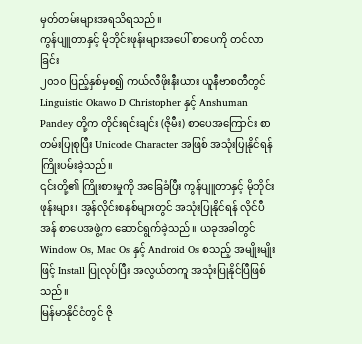မှတ်တမ်းများအရသိရသည်။
ကွန်ပျူတာနှင့် မိုဘိုင်းဖုန်းများအပေါ် စာပေကို တင်လာခြင်း
၂၀၁၀ ပြည့်နှစ်မှစ၍ ကယ်လီဖိုးနီးယား ယူနီဗာစတီတွင် Linguistic Okawo D Christopher နှင့် Anshuman Pandey တို့က တိုင်းရင်းချင်း (ဇိုမီး) စာပေအကြောင်း စာတမ်းပြုစုပြီး Unicode Character အဖြစ် အသုံးပြုနိုင်ရန် ကြိုးပမ်းခဲ့သည်။
၎င်းတို့၏ ကြိုးစားမှုကို အခြေခံပြီး ကွန်ပျူတာနှင့် မိုဘိုင်းဖုန်းများ၊ အွန်လိုင်းစနစ်များတွင် အသုံးပြုနိုင်ရန် လိုင်ပီအန် စာပေအဖွဲ့က ဆောင်ရွက်ခဲ့သည်။ ယခုအခါတွင် Window Os, Mac Os နှင့် Android Os စသည့် အမျိုးမျိုးဖြင့် Install ပြုလုပ်ပြီး အလွယ်တကူ အသုံးပြုနိုင်ပြီဖြစ်သည်။
မြန်မာနိုင်ငံတွင် ဇို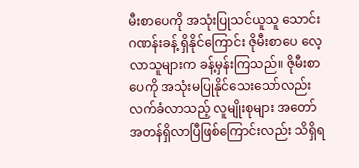မီးစာပေကို အသုံးပြုသင်ယူသူ သောင်းဂဏန်းခန့် ရှိနိုင်ကြောင်း ဇိုမီးစာပေ လေ့လာသူများက ခန့်မှန်းကြသည်။ ဇိုမီးစာပေကို အသုံးမပြုနိုင်သေးသော်လည်း လက်ခံလာသည့် လူမျိုးစုများ အတော်အတန်ရှိလာပြီဖြစ်ကြောင်းလည်း သိရှိရ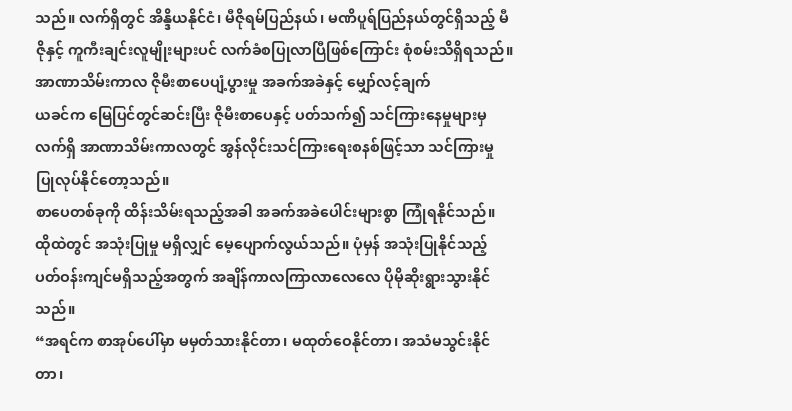သည်။ လက်ရှိတွင် အိန္ဒိယနိုင်ငံ၊ မီဇိုရမ်ပြည်နယ်၊ မဏိပူရ်ပြည်နယ်တွင်ရှိသည့် မီဇိုနှင့် ကူကီးချင်းလူမျိုးများပင် လက်ခံစပြုလာပြီဖြစ်ကြောင်း စုံစမ်းသိရှိရသည်။
အာဏာသိမ်းကာလ ဇိုမီးစာပေပျံ့ပွားမှု အခက်အခဲနှင့် မျှော်လင့်ချက်
ယခင်က မြေပြင်တွင်ဆင်းပြီး ဇိုမီးစာပေနှင့် ပတ်သက်၍ သင်ကြားနေမှုများမှ လက်ရှိ အာဏာသိမ်းကာလတွင် အွန်လိုင်းသင်ကြားရေးစနစ်ဖြင့်သာ သင်ကြားမှု ပြုလုပ်နိုင်တော့သည်။
စာပေတစ်ခုကို ထိန်းသိမ်းရသည့်အခါ အခက်အခဲပေါင်းများစွာ ကြုံရနိုင်သည်။ ထိုထဲတွင် အသုံးပြုမှု မရှိလျှင် မေ့ပျောက်လွယ်သည်။ ပုံမှန် အသုံးပြုနိုင်သည့် ပတ်ဝန်းကျင်မရှိသည့်အတွက် အချိန်ကာလကြာလာလေလေ ပိုမိုဆိုးရွားသွားနိုင်သည်။
“အရင်က စာအုပ်ပေါ်မှာ မမှတ်သားနိုင်တာ၊ မထုတ်ဝေနိုင်တာ၊ အသံမသွင်းနိုင်တာ၊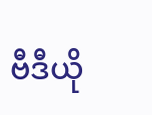ဗီဒီယို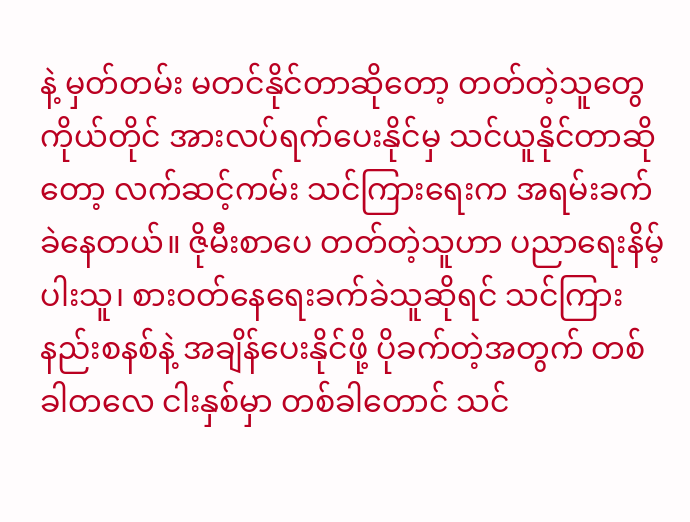နဲ့ မှတ်တမ်း မတင်နိုင်တာဆိုတော့ တတ်တဲ့သူတွေကိုယ်တိုင် အားလပ်ရက်ပေးနိုင်မှ သင်ယူနိုင်တာဆိုတော့ လက်ဆင့်ကမ်း သင်ကြားရေးက အရမ်းခက်ခဲနေတယ်။ ဇိုမီးစာပေ တတ်တဲ့သူဟာ ပညာရေးနိမ့်ပါးသူ၊ စားဝတ်နေရေးခက်ခဲသူဆိုရင် သင်ကြားနည်းစနစ်နဲ့ အချိန်ပေးနိုင်ဖို့ ပိုခက်တဲ့အတွက် တစ်ခါတလေ ငါးနှစ်မှာ တစ်ခါတောင် သင်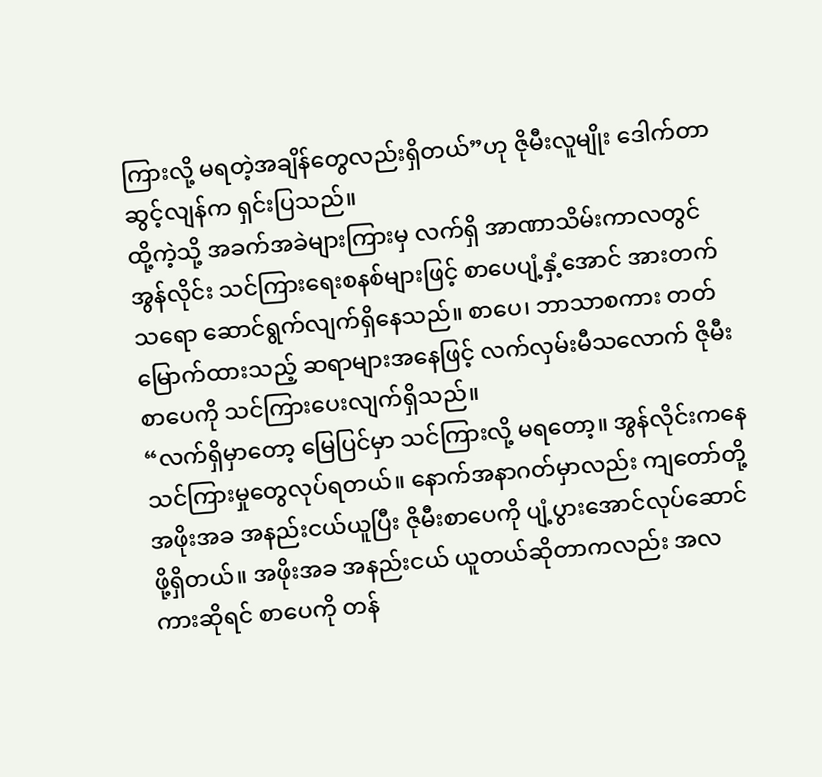ကြားလို့ မရတဲ့အချိန်တွေလည်းရှိတယ်”ဟု ဇိုမီးလူမျိုး ဒေါက်တာဆွင့်လျန်က ရှင်းပြသည်။
ထို့ကဲ့သို့ အခက်အခဲများကြားမှ လက်ရှိ အာဏာသိမ်းကာလတွင် အွန်လိုင်း သင်ကြားရေးစနစ်များဖြင့် စာပေပျံ့နှံ့အောင် အားတက်သရော ဆောင်ရွက်လျက်ရှိနေသည်။ စာပေ၊ ဘာသာစကား တတ်မြောက်ထားသည့် ဆရာများအနေဖြင့် လက်လှမ်းမီသလောက် ဇိုမီးစာပေကို သင်ကြားပေးလျက်ရှိသည်။
“လက်ရှိမှာတော့ မြေပြင်မှာ သင်ကြားလို့ မရတော့။ အွန်လိုင်းကနေ သင်ကြားမှုတွေလုပ်ရတယ်။ နောက်အနာဂတ်မှာလည်း ကျတော်တို့ အဖိုးအခ အနည်းငယ်ယူပြီး ဇိုမီးစာပေကို ပျံ့ပွားအောင်လုပ်ဆောင်ဖို့ရှိတယ်။ အဖိုးအခ အနည်းငယ် ယူတယ်ဆိုတာကလည်း အလကားဆိုရင် စာပေကို တန်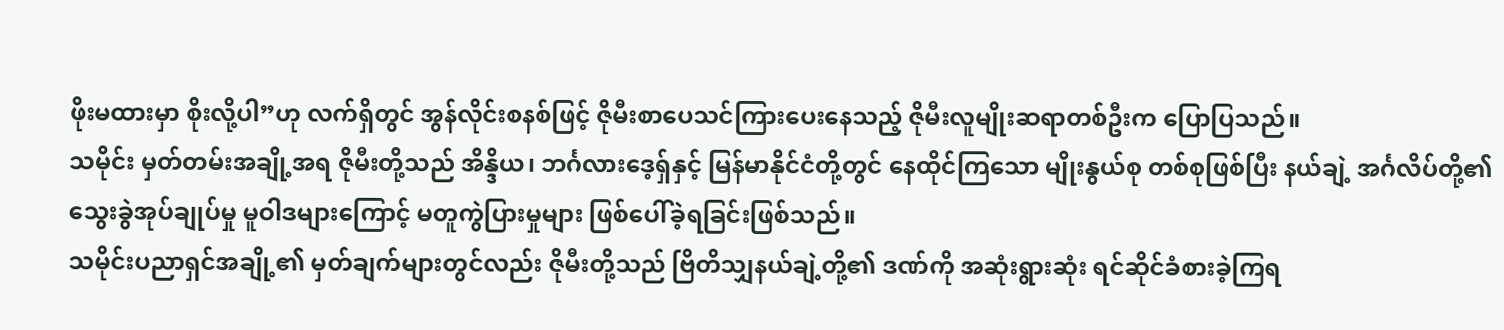ဖိုးမထားမှာ စိုးလို့ပါ”ဟု လက်ရှိတွင် အွန်လိုင်းစနစ်ဖြင့် ဇိုမီးစာပေသင်ကြားပေးနေသည့် ဇိုမီးလူမျိုးဆရာတစ်ဦးက ပြောပြသည်။
သမိုင်း မှတ်တမ်းအချို့အရ ဇိုမီးတို့သည် အိန္ဒိယ၊ ဘင်္ဂလားဒေ့ရှ်နှင့် မြန်မာနိုင်ငံတို့တွင် နေထိုင်ကြသော မျိုးနွယ်စု တစ်စုဖြစ်ပြီး နယ်ချဲ့ အင်္ဂလိပ်တို့၏ သွေးခွဲအုပ်ချုပ်မှု မူဝါဒများကြောင့် မတူကွဲပြားမှုများ ဖြစ်ပေါ်ခဲ့ရခြင်းဖြစ်သည်။
သမိုင်းပညာရှင်အချို့၏ မှတ်ချက်များတွင်လည်း ဇိုမီးတို့သည် ဗြိတိသျှနယ်ချဲ့တို့၏ ဒဏ်ကို အဆုံးရွားဆုံး ရင်ဆိုင်ခံစားခဲ့ကြရ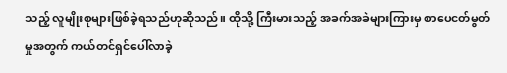သည့် လူမျိုးစုများဖြစ်ခဲ့ရသည်ဟုဆိုသည်။ ထိုသို့ ကြီးမားသည့် အခက်အခဲများကြားမှ စာပေငတ်မွတ်မှုအတွက် ကယ်တင်ရှင်ပေါ်လာခဲ့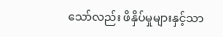သော်လည်း ဖိနှိပ်မှုများနှင့်သာ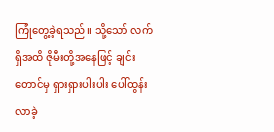ကြုံတွေ့ခဲ့ရသည်။ သို့သော် လက်ရှိအထိ ဇိုမီးတို့အနေဖြင့် ချင်းတောင်မှ ရှားရှားပါးပါး ပေါ်ထွန်းလာခဲ့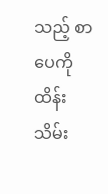သည့် စာပေကို ထိန်းသိမ်း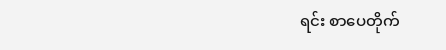ရင်း စာပေတိုက်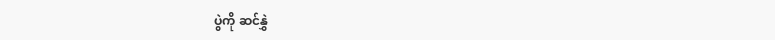ပွဲကို ဆင်နွှဲ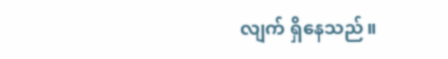လျက် ရှိနေသည်။